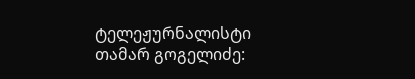ტელეჟურნალისტი თამარ გოგელიძე: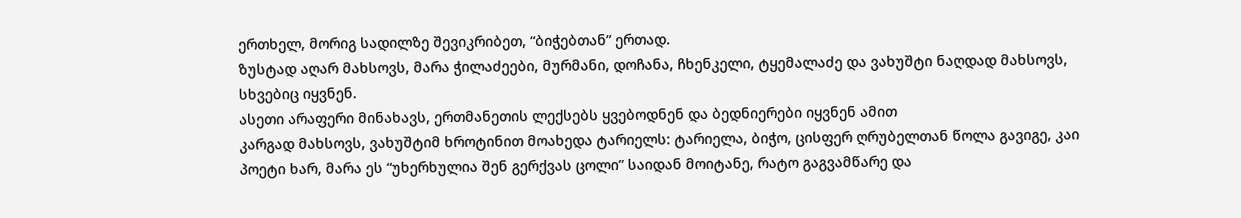ერთხელ, მორიგ სადილზე შევიკრიბეთ, “ბიჭებთან” ერთად.
ზუსტად აღარ მახსოვს, მარა ჭილაძეები, მურმანი, დოჩანა, ჩხენკელი, ტყემალაძე და ვახუშტი ნაღდად მახსოვს, სხვებიც იყვნენ.
ასეთი არაფერი მინახავს, ერთმანეთის ლექსებს ყვებოდნენ და ბედნიერები იყვნენ ამით
კარგად მახსოვს, ვახუშტიმ ხროტინით მოახედა ტარიელს: ტარიელა, ბიჭო, ცისფერ ღრუბელთან წოლა გავიგე, კაი პოეტი ხარ, მარა ეს “უხერხულია შენ გერქვას ცოლი” საიდან მოიტანე, რატო გაგვამწარე და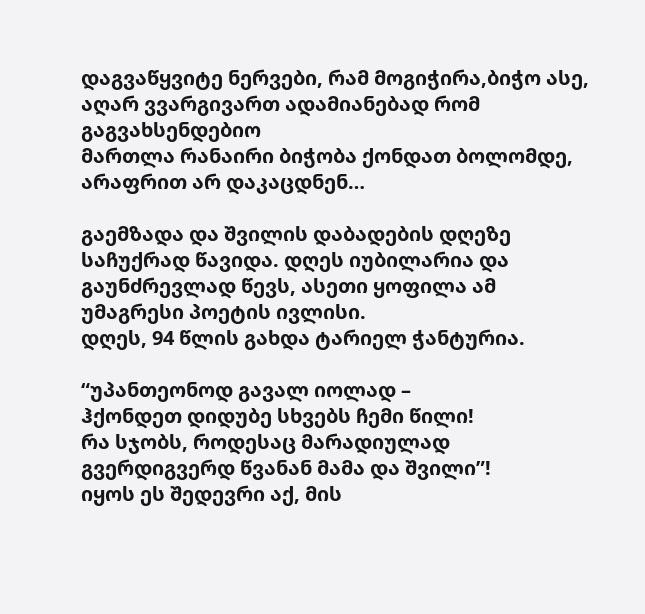დაგვაწყვიტე ნერვები, რამ მოგიჭირა,ბიჭო ასე, აღარ ვვარგივართ ადამიანებად რომ გაგვახსენდებიო
მართლა რანაირი ბიჭობა ქონდათ ბოლომდე, არაფრით არ დაკაცდნენ…

გაემზადა და შვილის დაბადების დღეზე საჩუქრად წავიდა. დღეს იუბილარია და გაუნძრევლად წევს, ასეთი ყოფილა ამ უმაგრესი პოეტის ივლისი.
დღეს, 94 წლის გახდა ტარიელ ჭანტურია.

“უპანთეონოდ გავალ იოლად –
ჰქონდეთ დიდუბე სხვებს ჩემი წილი!
რა სჯობს, როდესაც მარადიულად
გვერდიგვერდ წვანან მამა და შვილი”!
იყოს ეს შედევრი აქ, მის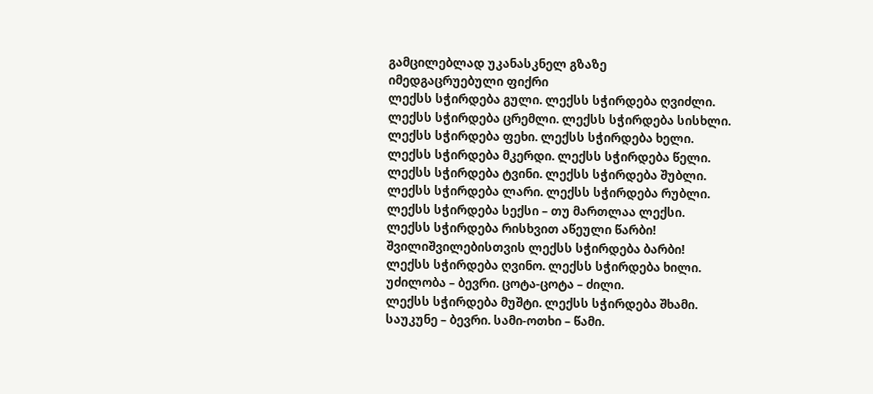გამცილებლად უკანასკნელ გზაზე
იმედგაცრუებული ფიქრი
ლექსს სჭირდება გული. ლექსს სჭირდება ღვიძლი.
ლექსს სჭირდება ცრემლი. ლექსს სჭირდება სისხლი.
ლექსს სჭირდება ფეხი. ლექსს სჭირდება ხელი.
ლექსს სჭირდება მკერდი. ლექსს სჭირდება წელი.
ლექსს სჭირდება ტვინი. ლექსს სჭირდება შუბლი.
ლექსს სჭირდება ლარი. ლექსს სჭირდება რუბლი.
ლექსს სჭირდება სექსი – თუ მართლაა ლექსი.
ლექსს სჭირდება რისხვით აწეული წარბი!
შვილიშვილებისთვის ლექსს სჭირდება ბარბი!
ლექსს სჭირდება ღვინო. ლექსს სჭირდება ხილი.
უძილობა – ბევრი. ცოტა-ცოტა – ძილი.
ლექსს სჭირდება მუშტი. ლექსს სჭირდება შხამი.
საუკუნე – ბევრი. სამი-ოთხი – წამი.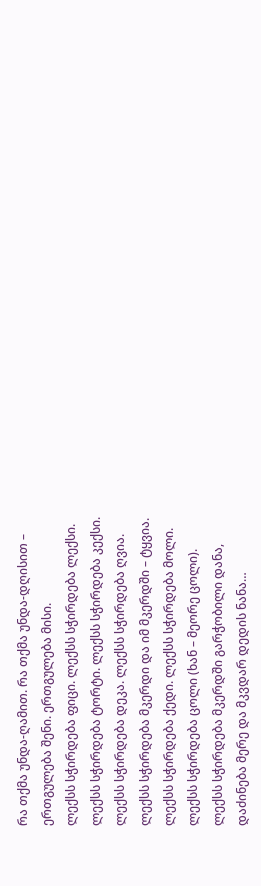რა თქმა უნდა-ღამით. რა თქმა უნდა-დღისით –
ერთგულება შენი. ერთგულება მისი.
ლექსს სჭირდება ფიცი. ლექსს სჭირდება ლექსი.
ლექსს სჭირდება ტორტი. ლექსს სჭირდება კექსი.
ლექსს სჭირდება დეკა. ლექსს სჭირდება ღვია.
ლექსს სჭირდება მკერდი და იმ მკერდში – ტყვია.
ლექსს სჭირდება ქედი. ლექსს სჭირდება მოლი.
ლექსს სჭირდება ცოლი (ხან – მეორე ცოლი).
ლექსს სჭირდება მკერდში გარჭობილი დანა,
დაძინება მერე და მკვდარ დედის ნანა…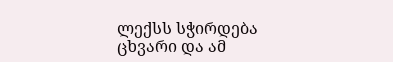ლექსს სჭირდება ცხვარი და ამ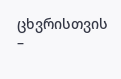ცხვრისთვის –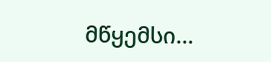მწყემსი…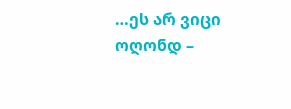…ეს არ ვიცი ოღონდ –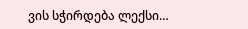ვის სჭირდება ლექსი…